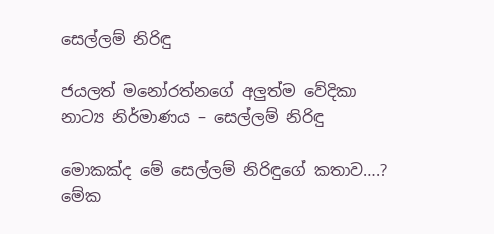සෙල්ලම් නිරිඳු

ජයලත් මනෝරත්නගේ අලුත්ම වේදිකා නාට්‍ය නිර්මාණය – සෙල්ලම් නිරිඳු

මොකක්ද මේ සෙල්ලම් නිරිඳුගේ කතාව….?
මේක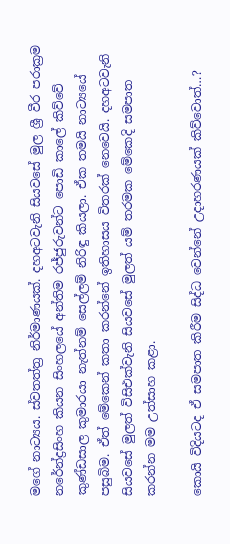මගේ නාට්‍යය. ස්වතත්ත්‍ර නිර්මාණයක්. දහඅටවැනි සියවසේ මුල ශ්‍රී වීර පරාක්‍රම නරේන්ද්‍රසිංහ කියන සිංහලයේ අන්තිම රජ්ජුරුවන්ට පොඩි කාලේ කිව්වේ කුණ්ඩසාල කුමාරයා නැත්නම් සෙල්ලම් නිරිඳු කියලා. ඒක තමයි නාට්‍යයේ පසුබිම. ඒත් මේකෙන් කතා කරන්නේ ඉතිහාසය විතරක් නෙවෙයි. දහඅටවැනි සියවසේ මුලත් විසිඑක්වැනි සියවසේ මුලත් යම් තරමක මේකෙදි සමපාත කරන්න මම උත්සාහ කළා.

කොයි විදියටද ඒ සමපාත කිරීම සිද්ධ වෙන්නේ උදාහරණයක් කිව්වොත්…?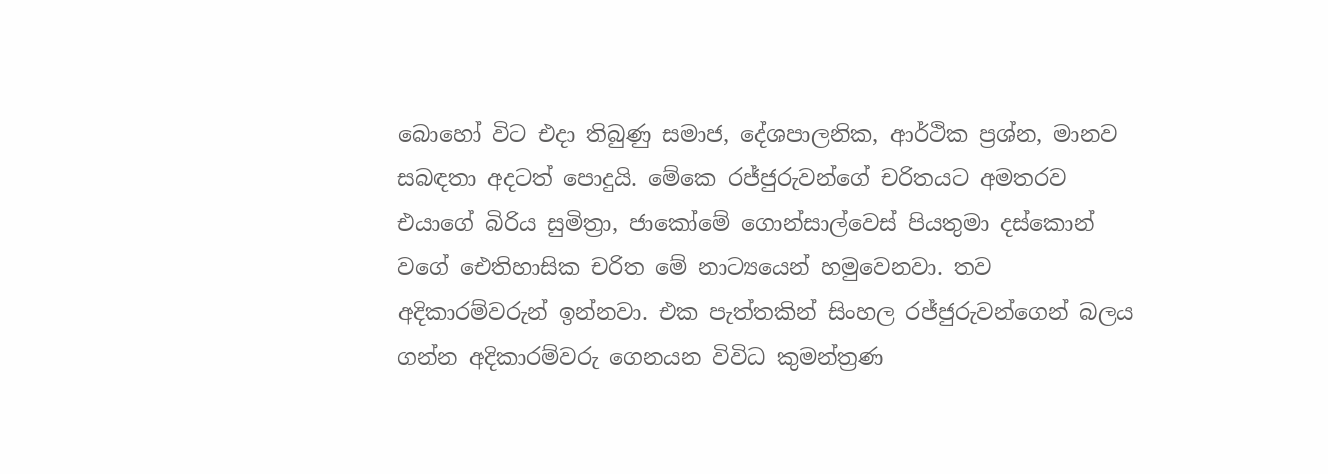බොහෝ විට එදා තිබුණු සමාජ, දේශපාලනික, ආර්ථික ප්‍රශ්න, මානව සබඳතා අදටත් පොදුයි. මේකෙ රජ්ජුරුවන්ගේ චරිතයට අමතරව එයාගේ බිරිය සුමිත්‍රා, ජාකෝමේ ගොන්සාල්වෙස් පියතුමා දස්කොන් වගේ ඓතිහාසික චරිත මේ නාට්‍යයෙන් හමුවෙනවා. තව අදිකාරම්වරුන් ඉන්නවා. එක පැත්තකින් සිංහල රජ්ජුරුවන්ගෙන් බලය ගන්න අදිකාරම්වරු ගෙනයන විවිධ කුමන්ත්‍රණ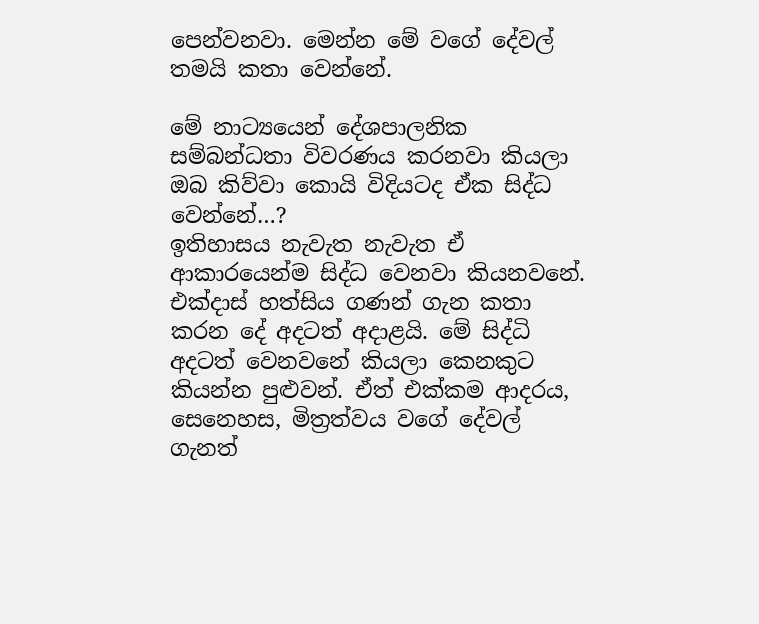පෙන්වනවා. මෙන්න මේ වගේ දේවල් තමයි කතා වෙන්නේ.

මේ නාට්‍යයෙන් දේශපාලනික සම්බන්ධතා විවරණය කරනවා කියලා ඔබ කිව්වා කොයි විදියටද ඒක සිද්ධ වෙන්නේ…?
ඉතිහාසය නැවැත නැවැත ඒ ආකාරයෙන්ම සිද්ධ වෙනවා කියනවනේ. එක්දාස් හත්සිය ගණන් ගැන කතා කරන දේ අදටත් අදාළයි. මේ සිද්ධි අදටත් වෙනවනේ කියලා කෙනකුට කියන්න පුළුවන්. ඒත් එක්කම ආදරය, සෙනෙහස, මිත්‍රත්වය වගේ දේවල් ගැනත්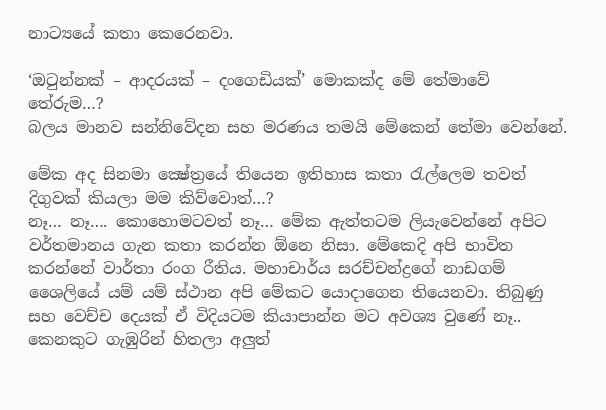නාට්‍යයේ කතා කෙරෙනවා.

‘ඔටුන්නක් – ආදරයක් – දංගෙඩියක්’ මොකක්ද මේ තේමාවේ තේරුම…?
බලය මානව සන්නිවේදන සහ මරණය තමයි මේකෙන් තේමා වෙන්නේ.

මේක අද සිනමා ක්‍ෂේත්‍රයේ තියෙන ඉතිහාස කතා රැල්ලෙම තවත් දිගුවක් කියලා මම කිව්වොත්…?
නෑ… නෑ…. කොහොමටවත් නෑ… මේක ඇත්තටම ලියැවෙන්නේ අපිට වර්තමානය ගැන කතා කරන්න ඕනෙ නිසා. මේකෙදි අපි භාවිත කරන්නේ වාර්තා රංග රීතිය. මහාචාර්ය සරච්චන්ද්‍රගේ නාඩගම් ශෛලියේ යම් යම් ස්ථාන අපි මේකට යොදාගෙන තියෙනවා. තිබුණු සහ වෙච්ච දෙයක් ඒ විදියටම කියාපාන්න මට අවශ්‍ය වුණේ නෑ.. කෙනකුට ගැඹුරින් හිතලා අලුත්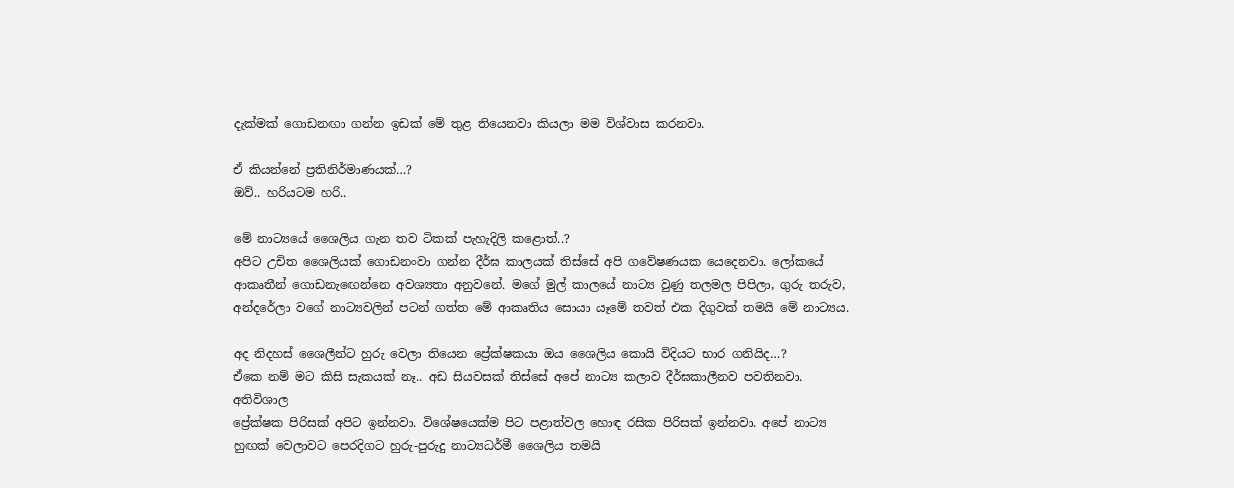දැක්මක් ගොඩනඟා ගන්න ඉඩක් මේ තුළ තියෙනවා කියලා මම විශ්වාස කරනවා.

ඒ කියන්නේ ප්‍රතිනිර්මාණයක්…?
ඔව්.. හරියටම හරි..

මේ නාට්‍යයේ ශෛලිය ගැන තව ටිකක් පැහැදිලි කළොත්..?
අපිට උචිත ශෛලියක් ගොඩනංවා ගන්න දීර්ඝ කාලයක් තිස්සේ අපි ගවේෂණයක යෙදෙනවා. ලෝකයේ ආකෘතීන් ගොඩනැඟෙන්නෙ අවශ්‍යතා අනුවනේ. මගේ මුල් කාලයේ නාට්‍ය වුණු තලමල පිපිලා, ගුරු තරුව, අන්දරේලා වගේ නාට්‍යවලින් පටන් ගත්ත මේ ආකෘතිය සොයා යෑමේ තවත් එක දිගුවක් තමයි මේ නාට්‍යය.

අද නිදහස් ශෛලීන්ට හුරු වෙලා තියෙන ප්‍රේක්ෂකයා ඔය ශෛලිය කොයි විදියට භාර ගනියිද…?
ඒකෙ නම් මට කිසි සැකයක් නෑ.. අඩ සියවසක් තිස්සේ අපේ නාට්‍ය කලාව දීර්ඝකාලීනව පවතිනවා. අතිවිශාල
ප්‍රේක්ෂක පිරිසක් අපිට ඉන්නවා. විශේෂයෙක්ම පිට පළාත්වල හොඳ රසික පිරිසක් ඉන්නවා. අපේ නාට්‍ය හුඟක් වෙලාවට පෙරදිගට හුරු-පුරුදු නාට්‍යධර්මී ශෛලිය තමයි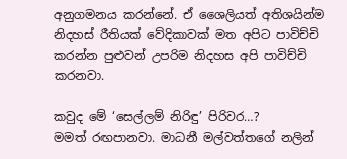අනුගමනය කරන්නේ. ඒ ශෛලියත් අතිශයින්ම නිදහස් රීතියක් වේදිකාවක් මත අපිට පාවිච්චි කරන්න පුළුවන් උපරිම නිදහස අපි පාවිච්චි කරනවා.

කවුද මේ ‘සෙල්ලම් නිරිඳු’ පිරිවර…?
මමත් රඟපානවා. මාධනී මල්වත්තගේ නලින්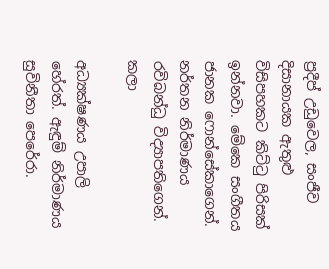ප්‍රදීප් උඩුවෙල, සංජීව දිසානායක ඇතුළු විසිපහකට කිට්ටු පිරිසක් ඉන්නවා. මේකෙ සංගීතය ජානක ෆොන්සේකාගෙන්. නර්තන නිර්මාණය රවිබන්ධු විද්‍යාපතිගෙන්. කලා

අධ්‍යක්ෂණය උපාලි හේරත්. ඇඳුම් නිර්මාණය සුවිනීතා පෙරේරා.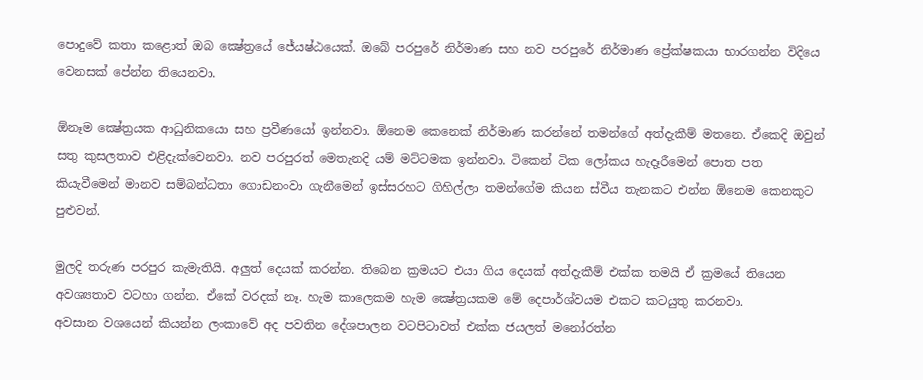පොදුවේ කතා කළොත් ඔබ ක්‍ෂේත්‍රයේ ජේ‍යෂ්ඨයෙක්. ඔබේ පරපුරේ නිර්මාණ සහ නව පරපුරේ නිර්මාණ ප්‍රේක්ෂකයා භාරගන්න විදියෙ වෙනසක් පේන්න තියෙනවා.

ඕනෑම ක්‍ෂේත්‍රයක ආධුනිකයො සහ ප්‍රවීණයෝ ඉන්නවා. ඕනෙම කෙනෙක් නිර්මාණ කරන්නේ තමන්ගේ අත්දැකීම් මතනෙ. ඒකෙදි ඔවුන් සතු කුසලතාව එළිදැක්වෙනවා. නව පරපුරත් මෙතැනදි යම් මට්ටමක ඉන්නවා. ටිකෙන් ටික ලෝකය හැදෑරීමෙන් පොත පත කියැවීමෙන් මානව සම්බන්ධතා ගොඩනංවා ගැනීමෙන් ඉස්සරහට ගිහිල්ලා තමන්ගේම කියන ස්වීය තැනකට එන්න ඕනෙම කෙනකුට පුළුවන්.

මුලදි තරුණ පරපුර කැමැතියි. අලුත් දෙයක් කරන්න. තිබෙන ක්‍රමයට එයා ගිය දෙයක් අත්දැකීම් එක්ක තමයි ඒ ක්‍රමයේ තියෙන අවශ්‍යතාව වටහා ගන්න. ඒකේ වරදක් නෑ. හැම කාලෙකම හැම ක්‍ෂේත්‍රයකම මේ දෙපාර්ශ්වයම එකට කටයුතු කරනවා.
අවසාන වශයෙන් කියන්න ලංකාවේ අද පවතින දේශපාලන වටපිටාවත් එක්ක ජයලත් මනෝරත්න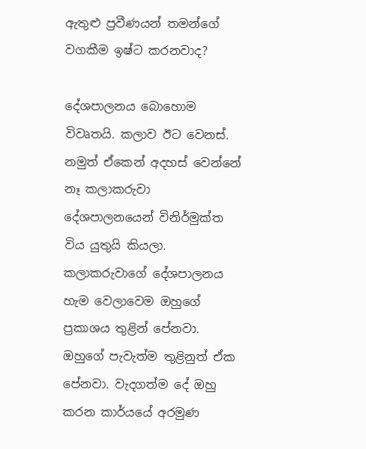ඇතුළු ප්‍රවීණයන් තමන්ගේ වගකීම ඉෂ්ට කරනවාද?

දේශපාලනය බොහොම විවෘතයි. කලාව ඊට වෙනස්. නමුත් ඒකෙන් අදහස් වෙන්නේ නෑ කලාකරුවා දේශපාලනයෙන් විනිර්මුක්ත විය යුතුයි කියලා. කලාකරුවාගේ දේශපාලනය හැම වෙලාවෙම ඔහුගේ ප්‍රකාශය තුළින් පේනවා. ඔහුගේ පැවැත්ම තුළිනුත් ඒක පේනවා. වැදගත්ම දේ ඔහු කරන කාර්යයේ අරමුණ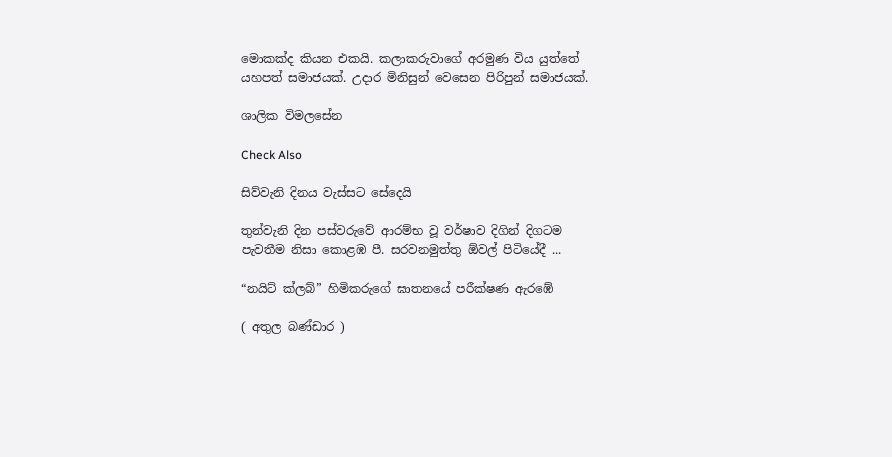මොකක්ද කියන එකයි. කලාකරුවාගේ අරමුණ විය යුත්තේ යහපත් සමාජයක්. උදාර මිනිසුන් වෙසෙන පිරිපුන් සමාජයක්.

ශාලික විමලසේන

Check Also

සිව්වැනි දිනය වැස්සට සේදෙයි

තුන්වැනි දින පස්වරුවේ ආරම්භ වූ වර්ෂාව දිගින් දිගටම පැවතීම නිසා කොළඹ පී. සරවනමුත්තු ඕවල් පිටියේදී ...

“නයිට් ක්ලබ්” හිමිකරුගේ ඝාතනයේ පරීක්ෂණ ඇරඹේ

( අතුල බණ්ඩාර )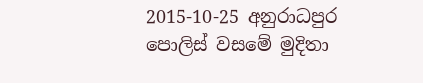2015-10-25 අනුරාධපුර පොලිස් වසමේ මුදිතා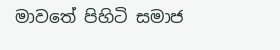මාවතේ පිහිටි සමාජ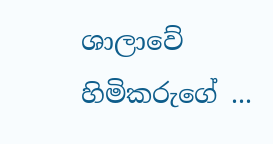ශාලාවේ හිමිකරුගේ ...